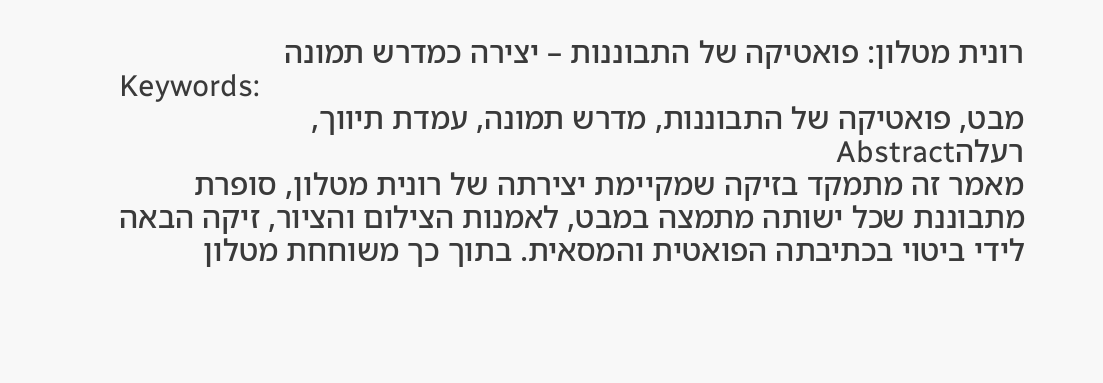רונית מטלון: פואטיקה של התבוננות – יצירה כמדרש תמונה
Keywords:
מבט, פואטיקה של התבוננות, מדרש תמונה, עמדת תיווך, רעלהAbstract
מאמר זה מתמקד בזיקה שמקיימת יצירתה של רונית מטלון, סופרת מתבוננת שכל ישותה מתמצה במבט, לאמנות הצילום והציור, זיקה הבאה לידי ביטוי בכתיבתה הפואטית והמסאית. בתוך כך משוחחת מטלון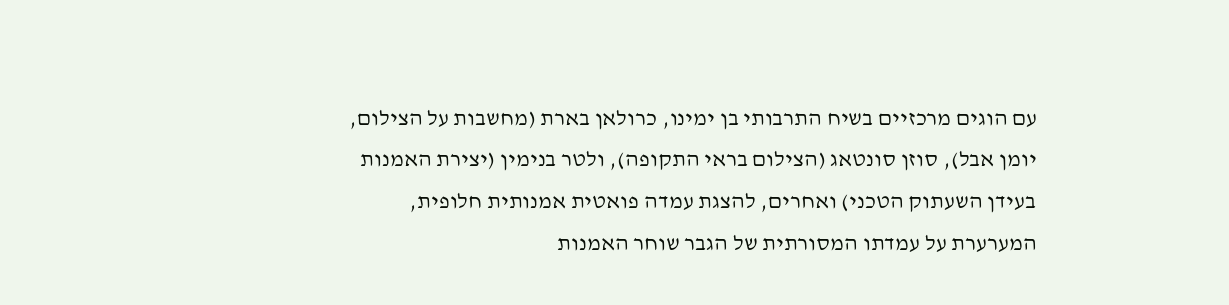עם הוגים מרכזיים בשיח התרבותי בן ימינו, כרולאן בארת (מחשבות על הצילום, יומן אבל), סוזן סונטאג (הצילום בראי התקופה), ולטר בנימין (יצירת האמנות בעידן השעתוק הטכני) ואחרים, להצגת עמדה פואטית אמנותית חלופית, המערערת על עמדתו המסורתית של הגבר שוחר האמנות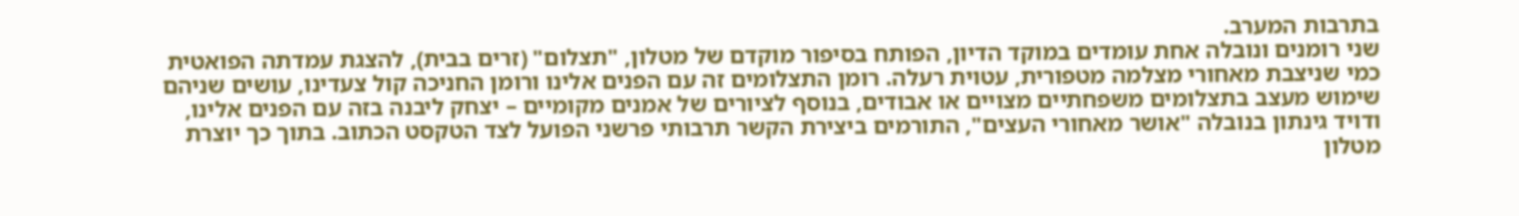בתרבות המערב.
שני רומנים ונובלה אחת עומדים במוקד הדיון, הפותח בסיפור מוקדם של מטלון, "תצלום" (זרים בבית), להצגת עמדתה הפואטית כמי שניצבת מאחורי מצלמה מטפורית, עטוית רעלה. רומן התצלומים זה עם הפנים אלינו ורומן החניכה קול צעדינו, עושים שניהם שימוש מעצב בתצלומים משפחתיים מצויים או אבודים, בנוסף לציורים של אמנים מקומיים – יצחק ליבנה בזה עם הפנים אלינו, ודויד גינתון בנובלה "אושר מאחורי העצים", התורמים ביצירת הקשר תרבותי פרשני הפועל לצד הטקסט הכתוב. בתוך כך יוצרת מטלון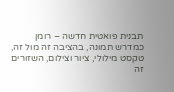תבנית פואטית חדשה – רומן כמדרש תמונה, בהציבה זה מול זה, טקסט מילולי, ציור וצילום, השזורים זה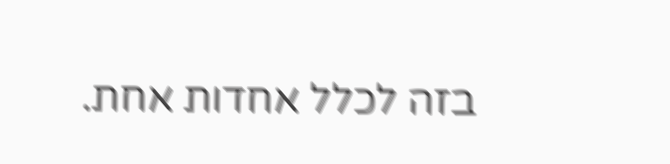בזה לכלל אחדות אחת.